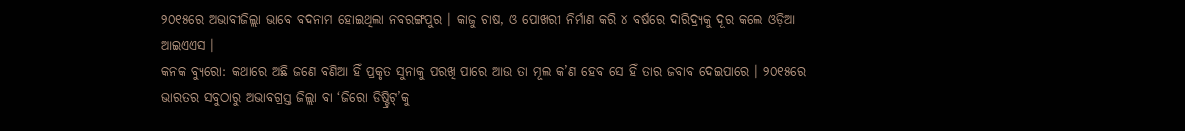୨୦୧୫ରେ ଅଭାବୀଜିଲ୍ଲା ଭାବେ ବଦନାମ ହୋଇଥିଲା ନବରଙ୍ଗପୁର । କାଜୁ ଚାଷ, ଓ ପୋଖରୀ ନିର୍ମାଣ କରି ୪ ବର୍ଷରେ ଦାରିଦ୍ର୍ୟକୁ ଦୂର କଲେ ଓଡ଼ିଆ ଆଇଏଏସ ।
କନକ ବ୍ୟୁରୋ: କଥାରେ ଅଛି ଜଣେ ବଣିଆ ହିଁ ପ୍ରକୃତ ସୁନାକୁ ପରଖି ପାରେ ଆଉ ତା ମୂଲ କ’ଣ ହେବ ସେ ହିଁ ତାର ଜବାବ ଦେଇପାରେ । ୨୦୧୫ରେ ଭାରତର ସବୁଠାରୁ ଅଭାବଗ୍ରସ୍ତ ଜିଲ୍ଲା ବା ‘ଜିରୋ ଡିଷ୍ଟ୍ରିଟ୍’କୁ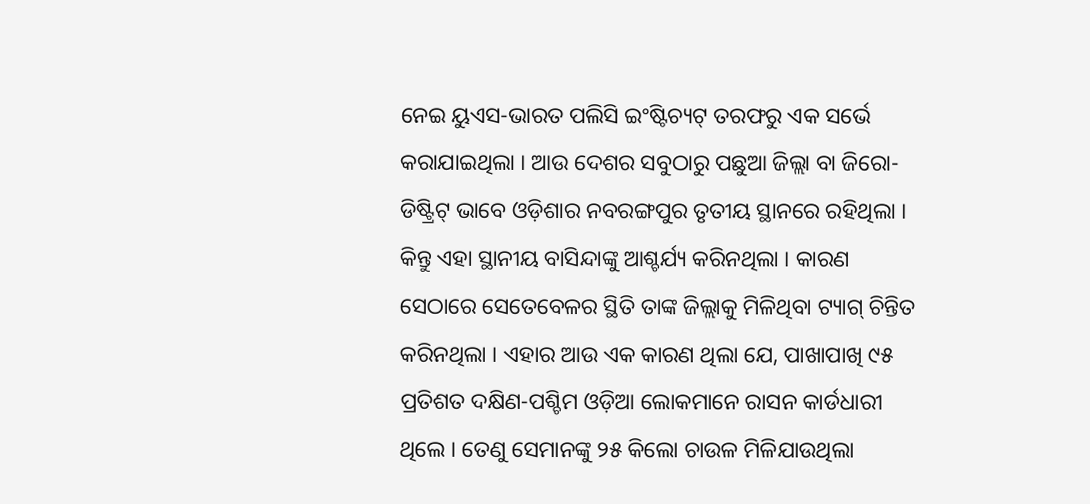ନେଇ ୟୁଏସ-ଭାରତ ପଲିସି ଇଂଷ୍ଟିଚ୍ୟଟ୍ ତରଫରୁ ଏକ ସର୍ଭେ କରାଯାଇଥିଲା । ଆଉ ଦେଶର ସବୁଠାରୁ ପଛୁଆ ଜିଲ୍ଲା ବା ଜିରୋ-ଡିଷ୍ଟ୍ରିଟ୍ ଭାବେ ଓଡ଼ିଶାର ନବରଙ୍ଗପୁର ତୃତୀୟ ସ୍ଥାନରେ ରହିଥିଲା । କିନ୍ତୁ ଏହା ସ୍ଥାନୀୟ ବାସିନ୍ଦାଙ୍କୁ ଆଶ୍ଚର୍ଯ୍ୟ କରିନଥିଲା । କାରଣ ସେଠାରେ ସେତେବେଳର ସ୍ଥିତି ତାଙ୍କ ଜିଲ୍ଲାକୁ ମିଳିଥିବା ଟ୍ୟାଗ୍ ଚିନ୍ତିତ କରିନଥିଲା । ଏହାର ଆଉ ଏକ କାରଣ ଥିଲା ଯେ, ପାଖାପାଖି ୯୫ ପ୍ରତିଶତ ଦକ୍ଷିଣ-ପଶ୍ଚିମ ଓଡ଼ିଆ ଲୋକମାନେ ରାସନ କାର୍ଡଧାରୀ ଥିଲେ । ତେଣୁ ସେମାନଙ୍କୁ ୨୫ କିଲୋ ଚାଉଳ ମିଳିଯାଉଥିଲା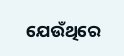ଯେଉଁଥିରେ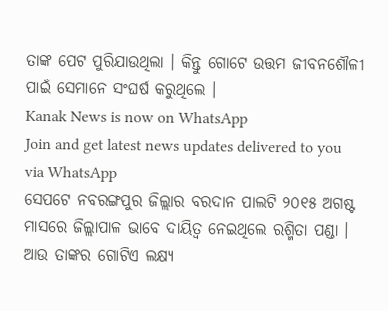ତାଙ୍କ ପେଟ ପୁରିଯାଉଥିଲା । କିନ୍ତୁ ଗୋଟେ ଉତ୍ତମ ଜୀବନଶୌଳୀ ପାଇଁ ସେମାନେ ସଂଘର୍ଷ କରୁଥିଲେ ।
Kanak News is now on WhatsApp
Join and get latest news updates delivered to you via WhatsApp
ସେପଟେ ନବରଙ୍ଗପୁର ଜିଲ୍ଲାର ବରଦାନ ପାଲଟି ୨୦୧୫ ଅଗଷ୍ଟ ମାସରେ ଜିଲ୍ଲାପାଳ ଭାବେ ଦାୟିତ୍ୱ ନେଇଥିଲେ ରଶ୍ମିତା ପଣ୍ଡା । ଆଉ ତାଙ୍କର ଗୋଟିଏ ଲକ୍ଷ୍ୟ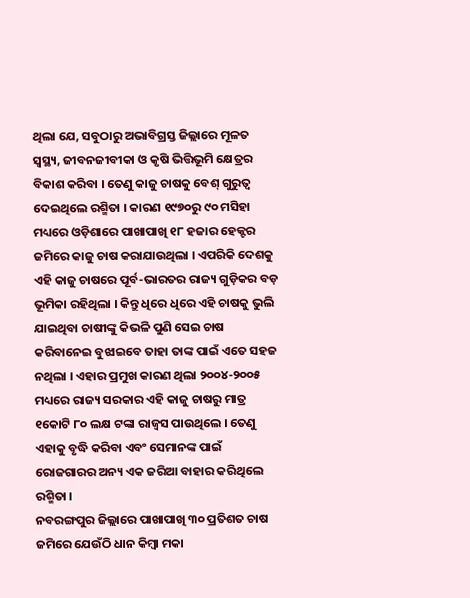ଥିଲା ଯେ, ସବୁଠାରୁ ଅଭାବିଗ୍ରସ୍ତ ଜିଲ୍ଲାରେ ମୂଳତ ସ୍ୱସ୍ଥ୍ୟ, ଜୀବନଜୀବୀକା ଓ କୃଷି ଭିତ୍ତିଭୂମି କ୍ଷେତ୍ରର ବିକାଶ କରିବା । ତେଣୁ କାଜୁ ଚାଷକୁ ବେଶ୍ ଗୁରୁତ୍ୱ ଦେଇଥିଲେ ରଶ୍ମିତା । କାରଣ ୧୯୭୦ରୁ ୯୦ ମସିହା ମଧ୍ୟରେ ଓଡ଼ିଶାରେ ପାଖାପାଖି ୧୮ ହଜାର ହେକ୍ଟର ଜମିରେ କାଜୁ ଚାଷ କରାଯାଉଥିଲା । ଏପରିକି ଦେଶକୁ ଏହି କାଜୁ ଚାଷରେ ପୂର୍ବ-ଭାରତର ରାଜ୍ୟ ଗୁଡ଼ିକର ବଡ଼ ଭୂମିକା ରହିଥିଲା । କିନ୍ତୁ ଧିରେ ଧିରେ ଏହି ଚାଷକୁ ଭୁଲି ଯାଇଥିବା ଚାଷୀଙ୍କୁ କିଭଳି ପୁଣି ସେଇ ଚାଷ କରିବାନେଇ ବୁଝାଇବେ ତାହା ତାଙ୍କ ପାଇଁ ଏତେ ସହଜ ନଥିଲା । ଏହାର ପ୍ରମୁଖ କାରଣ ଥିଲା ୨୦୦୪-୨୦୦୫ ମଧ୍ୟରେ ରାଜ୍ୟ ସରକାର ଏହି କାଜୁ ଚାଷରୁ ମାତ୍ର ୧କୋଟି ୮୦ ଲକ୍ଷ ଟଙ୍କା ରାଜ୍ୱସ ପାଉଥିଲେ । ତେଣୁ ଏହାକୁ ବୃଦ୍ଧି କରିବା ଏବଂ ସେମାନଙ୍କ ପାଇଁ ରୋଜଗାରର ଅନ୍ୟ ଏକ ଜରିଆ ବାହାର କରିଥିଲେ ରଶ୍ମିତା ।
ନବରଙ୍ଗପୁର ଜିଲ୍ଲାରେ ପାଖାପାଖି ୩୦ ପ୍ରତିଶତ ଚାଷ ଜମିରେ ଯେଉଁଠି ଧାନ କିମ୍ବା ମକା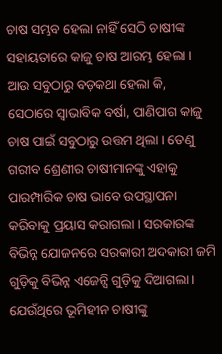ଚାଷ ସମ୍ଭବ ହେଲା ନାହିଁ ସେଠି ଚାଷୀଙ୍କ ସହାୟତାରେ କାଜୁ ଚାଷ ଆରମ୍ଭ ହେଲା । ଆଉ ସବୁଠାରୁ ବଡ଼କଥା ହେଲା କି, ସେଠାରେ ସ୍ୱାଭାବିକ ବର୍ଷା, ପାଣିପାଗ କାଜୁ ଚାଷ ପାଇଁ ସବୁଠାରୁ ଉତ୍ତମ ଥିଲା । ତେଣୁ ଗରୀବ ଶ୍ରେଣୀର ଚାଷୀମାନଙ୍କୁ ଏହାକୁ ପାରମ୍ପାରିକ ଚାଷ ଭାବେ ଉପସ୍ଥାପନା କରିବାକୁ ପ୍ରୟାସ କରାଗଲା । ସରକାରଙ୍କ ବିଭିନ୍ନ ଯୋଜନରେ ସରକାରୀ ଅଦକାରୀ ଜମି ଗୁଡ଼ିକୁ ବିଭିନ୍ନ ଏଜେନ୍ସି ଗୁଡ଼ିକୁ ଦିଆଗଲା । ଯେଉଁଥିରେ ଭୂମିହୀନ ଚାଷୀଙ୍କୁ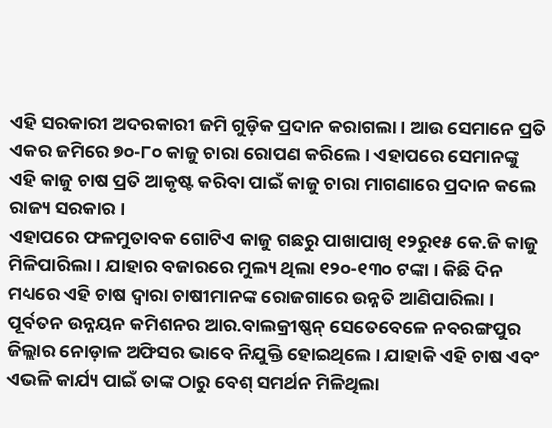ଏହି ସରକାରୀ ଅଦରକାରୀ ଜମି ଗୁଡ଼ିକ ପ୍ରଦାନ କରାଗଲା । ଆଉ ସେମାନେ ପ୍ରତି ଏକର ଜମିରେ ୭୦-୮୦ କାଜୁ ଚାରା ରୋପଣ କରିଲେ । ଏହାପରେ ସେମାନଙ୍କୁ ଏହି କାଜୁ ଚାଷ ପ୍ରତି ଆକୃଷ୍ଟ କରିବା ପାଇଁ କାଜୁ ଚାରା ମାଗଣାରେ ପ୍ରଦାନ କଲେ ରାଜ୍ୟ ସରକାର ।
ଏହାପରେ ଫଳମୁତାବକ ଗୋଟିଏ କାଜୁ ଗଛରୁ ପାଖାପାଖି ୧୨ରୁ୧୫ କେ.ଜି କାଜୁ ମିଳିପାରିଲା । ଯାହାର ବଜାରରେ ମୁଲ୍ୟ ଥିଲା ୧୨୦-୧୩୦ ଟଙ୍କା । କିଛି ଦିନ ମଧ୍ୟରେ ଏହି ଚାଷ ଦ୍ୱାରା ଚାଷୀମାନଙ୍କ ରୋଜଗାରେ ଉନ୍ନତି ଆଣିପାରିଲା । ପୂର୍ବତନ ଉନ୍ନୟନ କମିଶନର ଆର.ବାଲକ୍ରୀଷ୍ଣନ୍ ସେତେବେଳେ ନବରଙ୍ଗପୁର ଜିଲ୍ଲାର ନୋଡ଼ାଳ ଅଫିସର ଭାବେ ନିଯୁକ୍ତି ହୋଇଥିଲେ । ଯାହାକି ଏହି ଚାଷ ଏବଂ ଏଭଳି କାର୍ଯ୍ୟ ପାଇଁ ତାଙ୍କ ଠାରୁ ବେଶ୍ ସମର୍ଥନ ମିଳିଥିଲା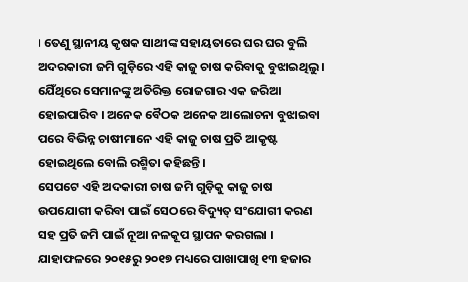। ତେଣୁ ସ୍ଥାନୀୟ କୃଷକ ସାଥୀଙ୍କ ସହାୟତାରେ ଘର ଘର ବୁଲି ଅଦରକାରୀ ଜମି ଗୁଡ଼ିରେ ଏହି କାଜୁ ଚାଷ କରିବାକୁ ବୁଝାଇଥିଲୁ । ଯେିଁଥିରେ ସେମାନଙ୍କୁ ଅତିରିକ୍ତ ରୋଜଗାର ଏକ ଜରିଆ ହୋଇପାରିବ । ଅନେକ ବୈଠକ ଅନେକ ଆଲୋଚନା ବୁଝାଇବା ପରେ ବିଭିନ୍ନ ଚାଷୀମାନେ ଏହି କାଜୁ ଚାଷ ପ୍ରତି ଆକୃଷ୍ଟ ହୋଇଥିଲେ ବୋଲି ରଶ୍ମିତା କହିଛନ୍ତି ।
ସେପଟେ ଏହି ଅଦକାରୀ ଚାଷ ଜମି ଗୁଡ଼ିକୁ କାଜୁ ଚାଷ ଉପଯୋଗୀ କରିବା ପାଇଁ ସେଠରେ ବିଦ୍ୟୁତ୍ ସଂଯୋଗୀ କରଣ ସହ ପ୍ରତି ଜମି ପାଇଁ ନୂଆ ନଳକୂପ ସ୍ଥାପନ କରଗଲା । ଯାହାଫଳରେ ୨୦୧୫ରୁ ୨୦୧୭ ମଧ୍ୟରେ ପାଖାପାଖି ୧୩ ହଜାର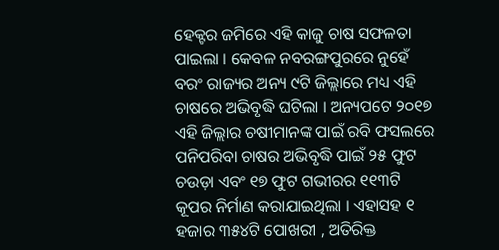ହେକ୍ଟର ଜମିରେ ଏହି କାଜୁ ଚାଷ ସଫଳତା ପାଇଲା । କେବଳ ନବରଙ୍ଗପୁରରେ ନୁହେଁ ବରଂ ରାଜ୍ୟର ଅନ୍ୟ ୯ଟି ଜିଲ୍ଲାରେ ମଧ୍ୟ ଏହି ଚାଷରେ ଅଭିବୃଦ୍ଧି ଘଟିଲା । ଅନ୍ୟପଟେ ୨୦୧୭ ଏହି ଜିଲ୍ଲାର ଚଷୀମାନଙ୍କ ପାଇଁ ରବି ଫସଲରେ ପନିପରିବା ଚାଷର ଅଭିବୃଦ୍ଧି ପାଇଁ ୨୫ ଫୁଟ ଚଉଡ଼ା ଏବଂ ୧୭ ଫୁଟ ଗଭୀରର ୧୧୩ଟି କୂପର ନିର୍ମାଣ କରାଯାଇଥିଲା । ଏହାସହ ୧ ହଜାର ୩୫୪ଟି ପୋଖରୀ , ଅତିରିକ୍ତ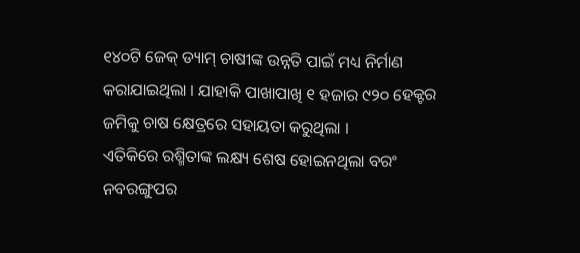୧୪୦ଟି ଜେକ୍ ଡ୍ୟାମ୍ ଚାଷୀଙ୍କ ଉନ୍ନତି ପାଇଁ ମଧ୍ୟ ନିର୍ମାଣ କରାଯାଇଥିଲା । ଯାହାକି ପାଖାପାଖି ୧ ହଜାର ୯୨୦ ହେକ୍ଟର ଜମିକୁ ଚାଷ କ୍ଷେତ୍ରରେ ସହାୟତା କରୁଥିଲା ।
ଏତିକିରେ ରଶ୍ମିତାଙ୍କ ଲକ୍ଷ୍ୟ ଶେଷ ହୋଇନଥିଲା ବରଂ ନବରଙ୍ଗୁପର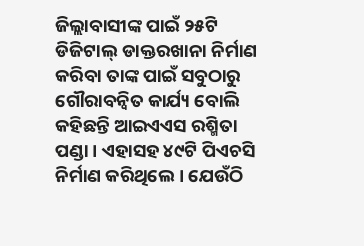ଜିଲ୍ଲାବାସୀଙ୍କ ପାଇଁ ୨୫ଟି ଡିଜିଟାଲ୍ ଡାକ୍ତରଖାନା ନିର୍ମାଣ କରିବା ତାଙ୍କ ପାଇଁ ସବୁଠାରୁ ଗୌରାବନ୍ୱିତ କାର୍ଯ୍ୟ ବୋଲି କହିଛନ୍ତି ଆଇଏଏସ ରଶ୍ମିତା ପଣ୍ଡା । ଏହାସହ ୪୯ଟି ପିଏଚସି ନିର୍ମାଣ କରିଥିଲେ । ଯେଉଁଠି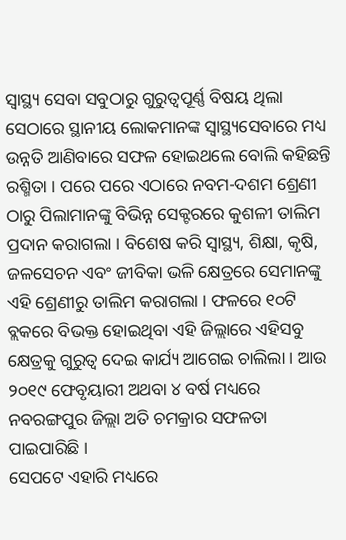ସ୍ୱାସ୍ଥ୍ୟ ସେବା ସବୁଠାରୁ ଗୁରୁତ୍ୱପୂର୍ଣ୍ଣ ବିଷୟ ଥିଲା ସେଠାରେ ସ୍ଥାନୀୟ ଲୋକମାନଙ୍କ ସ୍ୱାସ୍ଥ୍ୟସେବାରେ ମଧ୍ୟ ଉନ୍ନତି ଆଣିବାରେ ସଫଳ ହୋଇଥଲେ ବୋଲି କହିଛନ୍ତି ରଶ୍ମିତା । ପରେ ପରେ ଏଠାରେ ନବମ-ଦଶମ ଶ୍ରେଣୀ ଠାରୁ ପିଲାମାନଙ୍କୁ ବିଭିନ୍ନ ସେକ୍ଟରରେ କୁଶଳୀ ତାଲିମ ପ୍ରଦାନ କରାଗଲା । ବିଶେଷ କରି ସ୍ୱାସ୍ଥ୍ୟ, ଶିକ୍ଷା, କୃଷି, ଜଳସେଚନ ଏବଂ ଜୀବିକା ଭଳି କ୍ଷେତ୍ରରେ ସେମାନଙ୍କୁ ଏହି ଶ୍ରେଣୀରୁ ତାଲିମ କରାଗଲା । ଫଳରେ ୧୦ଟି ବ୍ଲକରେ ବିଭକ୍ତ ହୋଇଥିବା ଏହି ଜିଲ୍ଲାରେ ଏହିସବୁ କ୍ଷେତ୍ରକୁ ଗୁରୁତ୍ୱ ଦେଇ କାର୍ଯ୍ୟ ଆଗେଇ ଚାଲିଲା । ଆଉ ୨୦୧୯ ଫେବୃୟାରୀ ଅଥବା ୪ ବର୍ଷ ମଧ୍ୟରେ ନବରଙ୍ଗପୁର ଜିଲ୍ଲା ଅତି ଚମକ୍ରାର ସଫଳତା ପାଇପାରିଛି ।
ସେପଟେ ଏହାରି ମଧ୍ୟରେ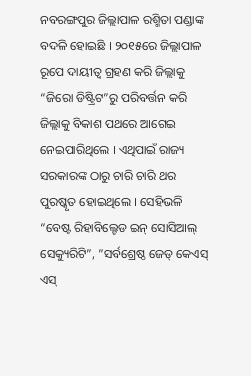ନବରଙ୍ଗପୁର ଜିଲ୍ଲାପାଳ ରଶ୍ମିତା ପଣ୍ଡାଙ୍କ ବଦଳି ହୋଇଛି । ୨୦୧୫ରେ ଜିଲ୍ଲାପାଳ ରୂପେ ଦାୟୀତ୍ୱ ଗ୍ରହଣ କରି ଜିଲ୍ଲାକୁ “ଜିରୋ ଡିଷ୍ଟ୍ରିଟ”ରୁ ପରିବର୍ତ୍ତନ କରି ଜିଲ୍ଲାକୁ ବିକାଶ ପଥରେ ଆଗେଇ ନେଇପାରିଥିଲେ । ଏଥିପାଇଁ ରାଜ୍ୟ ସରକାରଙ୍କ ଠାରୁ ଚାରି ଚାରି ଥର ପୁରଷ୍କୃତ ହୋଇଥିଲେ । ସେହିଭଳି “ବେଷ୍ଟ ରିହାବିଲ୍ଟେଡ ଇନ୍ ସୋସିଆଲ୍ ସେକ୍ୟୁରିଟି”, ”ସର୍ବଶ୍ରେଷ୍ଠ ଜେଡ୍ କେଏସ୍ ଏସ୍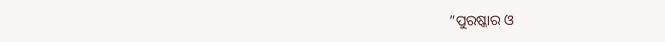”ପୁରଷ୍କାର ଓ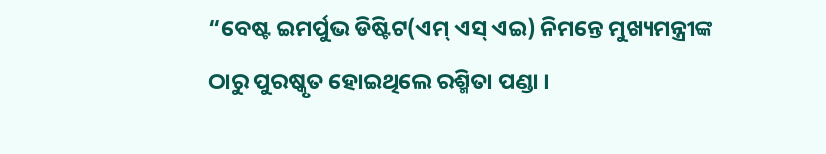“ବେଷ୍ଟ ଇମର୍ପୁଭ ଡିଷ୍ଟିଟ(ଏମ୍ ଏସ୍ ଏଇ) ନିମନ୍ତେ ମୁଖ୍ୟମନ୍ତ୍ରୀଙ୍କ ଠାରୁ ପୁରଷ୍କୃତ ହୋଇଥିଲେ ରଶ୍ମିତା ପଣ୍ଡା ।